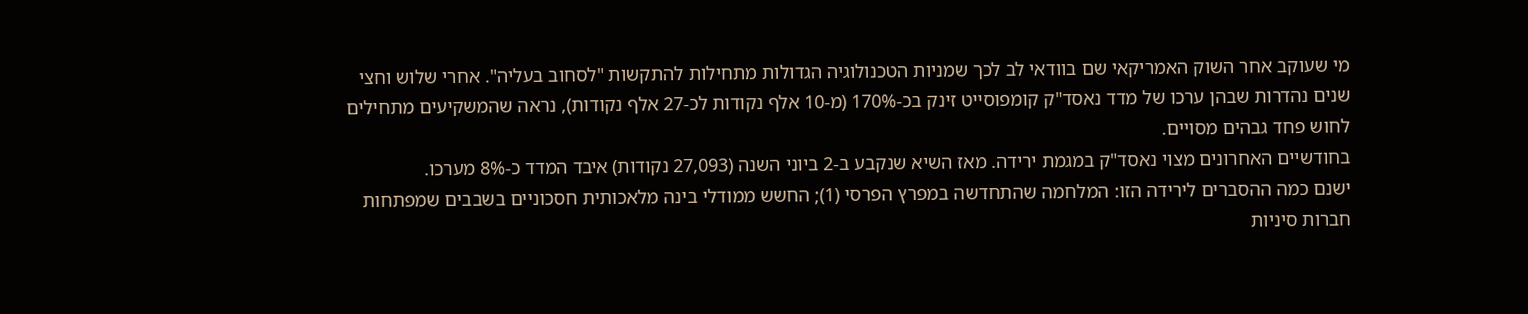מי שעוקב אחר השוק האמריקאי שם בוודאי לב לכך שמניות הטכנולוגיה הגדולות מתחילות להתקשות "לסחוב בעליה". אחרי שלוש וחצי שנים נהדרות שבהן ערכו של מדד נאסד"ק קומפוסייט זינק בכ-170% (מ-10 אלף נקודות לכ-27 אלף נקודות), נראה שהמשקיעים מתחילים לחוש פחד גבהים מסויים.
בחודשיים האחרונים מצוי נאסד"ק במגמת ירידה. מאז השיא שנקבע ב-2 ביוני השנה (27,093 נקודות) איבד המדד כ-8% מערכו.
ישנם כמה ההסברים לירידה הזו: המלחמה שהתחדשה במפרץ הפרסי (1); החשש ממודלי בינה מלאכותית חסכוניים בשבבים שמפתחות חברות סיניות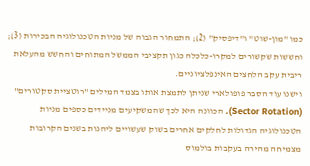כמו "מון-שוט" ו"דיפסיק" (2); התמחור הגבוה של מניות הטכנולוגיה הבכירות (3); וחששות שקשורים למקרו-כלכלה כגון תקציבי הממשל המתוחים והחשש מהעלאת ריבית עקב הלחצים האינפלציוניים.
וישנו עוד הסבר פופולארי שניתן לתמצת אותו בצמד המילים "רוטציית סקטורים" (Sector Rotation). הכוונה היא לכך שהמשקיעים מניידים כספים מניות הטכנולוגיה הגדולות לחלקים אחרים בשוק שעשויים ליהנות בשנים הקרובות מצמיחה מהירה בעקבות בולמוס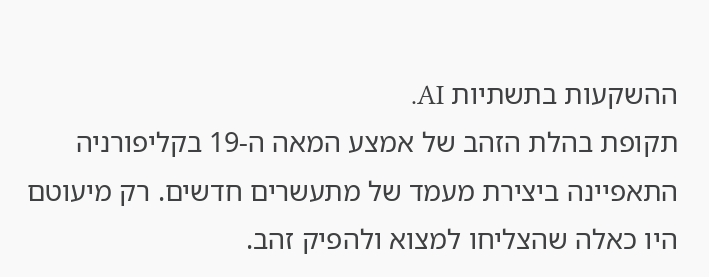ההשקעות בתשתיות AI.
תקופת בהלת הזהב של אמצע המאה ה-19 בקליפורניה התאפיינה ביצירת מעמד של מתעשרים חדשים. רק מיעוטם היו כאלה שהצליחו למצוא ולהפיק זהב.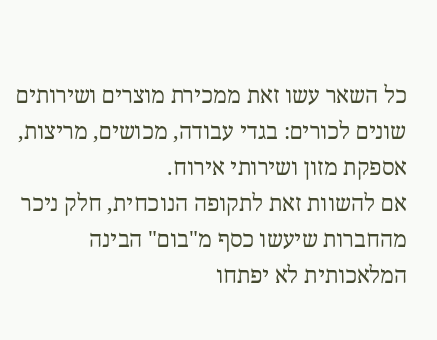כל השאר עשו זאת ממכירת מוצרים ושירותים שונים לכורים: בגדי עבודה, מכושים, מריצות, אספקת מזון ושירותי אירוח.
אם להשוות זאת לתקופה הנוכחית, חלק ניכר מהחברות שיעשו כסף מ"בום" הבינה המלאכותית לא יפתחו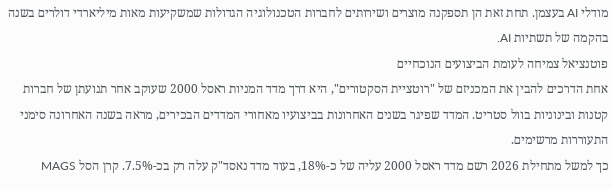מודלי AI בעצמן. תחת זאת הן תספקנה מוצרים ושירותים לחברות הטכנולוגיה הגדולות שמשקיעות מאות מיליארדי דולרים בשנה בהקמה של תשתיות AI.
פוטנציאל צמיחה לעומת הביצועים הנוכחיים
אחת הדרכים להבין את המכניזם של "רוטציית הסקטורים", היא דרך מדד המניות ראסל 2000 שעוקב אחר תנועתן של חברות קטנות ובינוניות בוול סטריט. המדד שפיגר בשנים האחרונות בביצועיו מאחורי המדדים הבכירים, מראה בשנה האחרונה סימני התעוררות מרשימים.
כך למשל מתחילת 2026 רשם מדד ראסל 2000 עליה של כ-18%, בעוד מדד נאסד"ק עלה רק בכ-7.5%. קרן הסל MAGS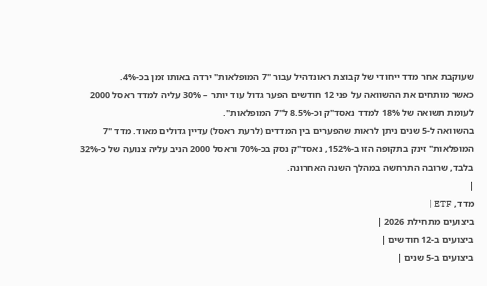שעוקבת אחר מדד ייחודי של קבוצת ראונדהיל עבור "7 המופלאות" ירדה באותו זמן בכ-4%.
כאשר מותחים את ההשוואה על פני 12 חודשים הפער גדול עוד יותר – 30% עליה למדד ראסל 2000 לעומת תשואה של 18% למדד נאסד"ק וכ-8.5% ל"7 המופלאות".
בהשוואה ל-5 שנים ניתן לראות שהפערים בין המדדים (לרעת ראסל) עדיין גדולים מאוד. מדד "7 המופלאות" זינק בתקופה הזו ב-152%, נאסד"ק נסק בכ-70% וראסל 2000 הניב עליה צנועה של כ-32% בלבד, שרובה התרחשה במהלך השנה האחרונה.
|
מדד, ETF |
ביצועים מתחילת 2026 |
ביצועים ב-12 חודשים |
ביצועים ב-5 שנים |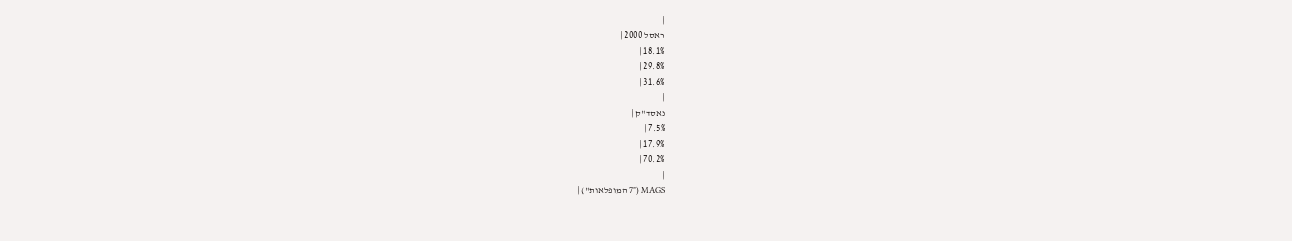|
ראסל 2000 |
18.1% |
29.8% |
31.6% |
|
נאסד"ק |
7.5% |
17.9% |
70.2% |
|
MAGS ("7 המופלאות") |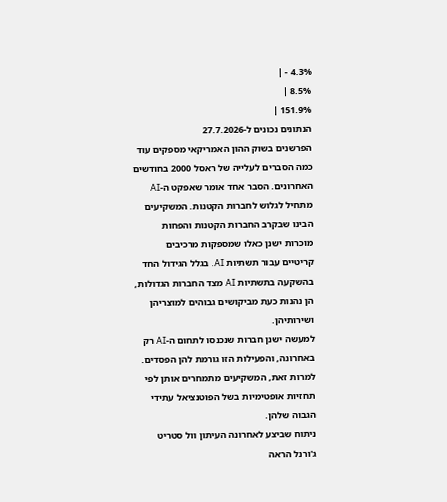4.3% - |
8.5% |
151.9% |
הנתונים נכונים ל-27.7.2026
הפרשנים בשוק ההון האמריקאי מספקים עוד כמה הסברים לעלייה של ראסל 2000 בחודשים האחרונים. הסבר אחד אומר שאפקט ה-AI מתחיל לגלוש לחברות הקטנות. המשקיעים הבינו שבקרב החברות הקטנות והפחות מוכרות ישנן כאלו שמספקות מרכיבים קריטיים עבור תשתיות AI. בגלל הגידול החד בהשקעה בתשתיות AI מצד החברות הגדולות, הן נהנות כעת מביקושים גבוהים למוצריהן ושירותיהן.
למעשה ישנן חברות שנכנסו לתחום ה-AI רק באחרונה, והפעילות הזו גורמת להן הפסדים. למרות זאת, המשקיעים מתמחרים אותן לפי תחזיות אופטימיות בשל הפוטנציאל עתידי הגבוה שלהן.
ניתוח שביצע לאחרונה העיתון וול סטריט ג'ורנל הראה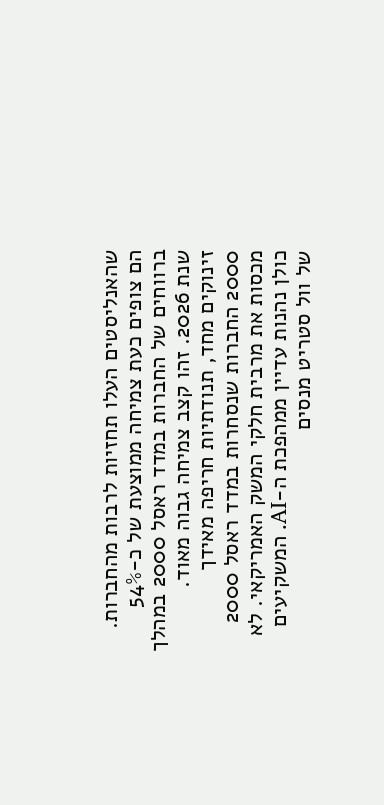שהאנליסטים העלו תחזיות לרבות מהחברות. הם צופים כעת צמיחה ממוצעת של כ-54% ברווחים של החברות במדד ראסל 2000 במהלך שנת 2026. זהו קצב צמיחה גבוה מאוד.
זינוקים מחד, תנודתיות חריפה מאידך
2000 החברות שנסחרות במדד ראסל 2000 מכסות את מרבית חלקי המשק האמריקאי. לא כולן נהנות עדיין ממהפכת ה-AI. המשקיעים של וול סטריט מנסים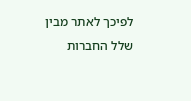לפיכך לאתר מבין שלל החברות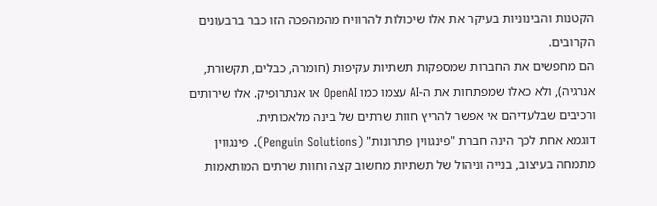הקטנות והבינוניות בעיקר את אלו שיכולות להרוויח מהמהפכה הזו כבר ברבעונים הקרובים.
הם מחפשים את החברות שמספקות תשתיות עקיפות (חומרה, כבלים, תקשורת, אנרגיה), ולא כאלו שמפתחות את ה-AI עצמו כמו OpenAI או אנתרופיק. אלו שירותים ורכיבים שבלעדיהם אי אפשר להריץ חוות שרתים של בינה מלאכותית.
דוגמא אחת לכך הינה חברת "פינגווין פתרונות" (Penguin Solutions). פינגווין מתמחה בעיצוב, בנייה וניהול של תשתיות מחשוב קצה וחוות שרתים המותאמות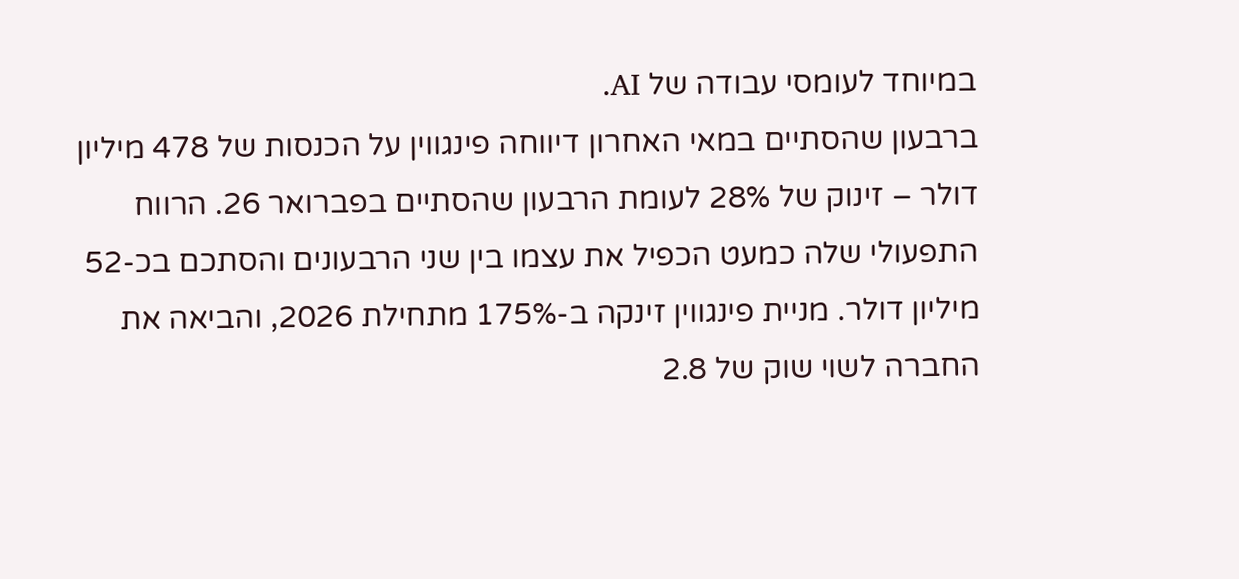במיוחד לעומסי עבודה של AI.
ברבעון שהסתיים במאי האחרון דיווחה פינגווין על הכנסות של 478 מיליון דולר – זינוק של 28% לעומת הרבעון שהסתיים בפברואר 26. הרווח התפעולי שלה כמעט הכפיל את עצמו בין שני הרבעונים והסתכם בכ-52 מיליון דולר. מניית פינגווין זינקה ב-175% מתחילת 2026, והביאה את החברה לשוי שוק של 2.8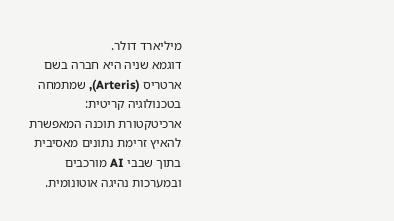מיליארד דולר.
דוגמא שניה היא חברה בשם ארטריס (Arteris), שמתמחה בטכנולוגיה קריטית: ארכיטקטורת תוכנה המאפשרת להאיץ זרימת נתונים מאסיבית בתוך שבבי AI מורכבים ובמערכות נהיגה אוטונומית.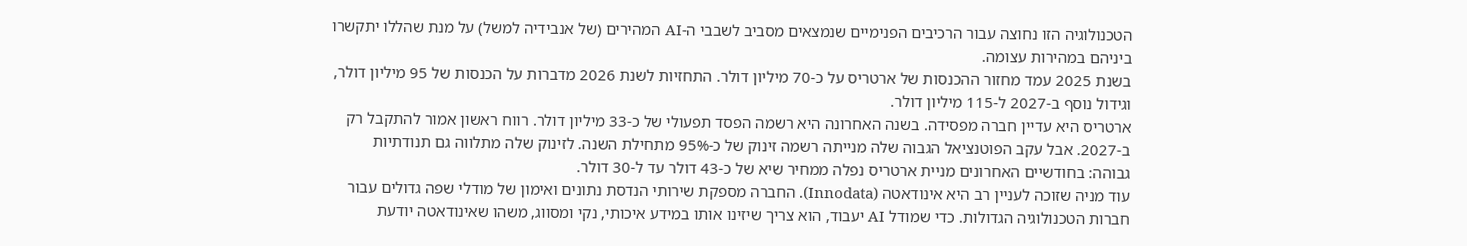הטכנולוגיה הזו נחוצה עבור הרכיבים הפנימיים שנמצאים מסביב לשבבי ה-AI המהירים (של אנבידיה למשל) על מנת שהללו יתקשרו ביניהם במהירות עצומה.
בשנת 2025 עמד מחזור ההכנסות של ארטריס על כ-70 מיליון דולר. התחזיות לשנת 2026 מדברות על הכנסות של 95 מיליון דולר, וגידול נוסף ב-2027 ל-115 מיליון דולר.
ארטריס היא עדיין חברה מפסידה. בשנה האחרונה היא רשמה הפסד תפעולי של כ-33 מיליון דולר. רווח ראשון אמור להתקבל רק ב-2027. אבל עקב הפוטנציאל הגבוה שלה מנייתה רשמה זינוק של כ-95% מתחילת השנה. לזינוק שלה מתלווה גם תנודתיות גבוהה: בחודשיים האחרונים מניית ארטריס נפלה ממחיר שיא של כ-43 דולר עד ל-30 דולר.
עוד מניה שזוכה לעניין רב היא אינודאטה (Innodata). החברה מספקת שירותי הנדסת נתונים ואימון של מודלי שפה גדולים עבור חברות הטכנולוגיה הגדולות. כדי שמודל AI יעבוד, הוא צריך שיזינו אותו במידע איכותי, נקי ומסווג, משהו שאינודאטה יודעת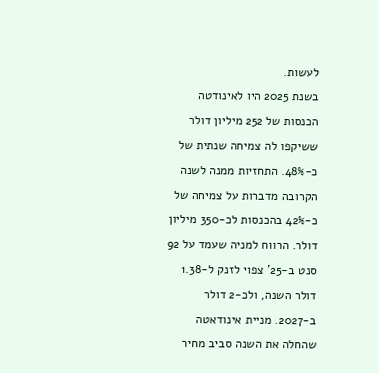לעשות.
בשנת 2025 היו לאינודטה הכנסות של 252 מיליון דולר ששיקפו לה צמיחה שנתית של כ-48%. התחזיות ממנה לשנה הקרובה מדברות על צמיחה של כ-42% בהכנסות לכ-350 מיליון דולר. הרווח למניה שעמד על 92 סנט ב-25' צפוי לזנק ל-1.38 דולר השנה, ולכ-2 דולר ב-2027. מניית אינודאטה שהחלה את השנה סביב מחיר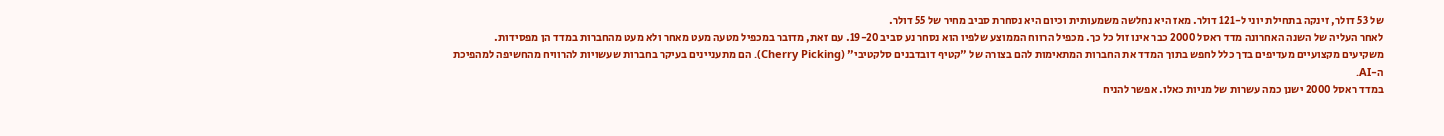של 53 דולר, זינקה בתחילת יוני ל-121 דולר. מאז היא נחלשה משמעותית וכיום היא נסחרת סביב מחיר של 55 דולר.
לאחר העליה של השנה האחרונה מדד ראסל 2000 כבר אינו זול כל כך. מכפיל הרווח הממוצע שלפיו הוא נסחר נע סביב 19-20. עם זאת, מדובר במכפיל מטעה מעט מאחר ולא מעט מהחברות במדד הן מפסידות.
משקיעים מקצועיים מעדיפים בדך כלל לחפש בתוך המדד את החברות המתאימות להם בצורה של "קטיף דובדבנים סלקטיבי" (Cherry Picking). הם מתעניינים בעיקר בחברות שעשויות להרוויח מהחשיפה למהפיכת ה-AI.
במדד ראסל 2000 ישנן כמה עשרות של מניות כאלו. אפשר להניח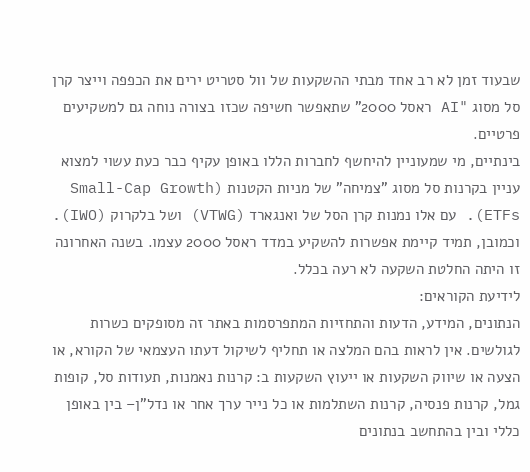שבעוד זמן לא רב אחד מבתי ההשקעות של וול סטריט ירים את הכפפה וייצר קרן סל מסוג "AI ראסל 2000" שתאפשר חשיפה שכזו בצורה נוחה גם למשקיעים פרטיים.
בינתיים, מי שמעוניין להיחשף לחברות הללו באופן עקיף כבר כעת עשוי למצוא עניין בקרנות סל מסוג "צמיחה" של מניות הקטנות (Small-Cap Growth ETFs). עם אלו נמנות קרן הסל של ואנגארד (VTWG) ושל בלקרוק (IWO). וכמובן, תמיד קיימת אפשרות להשקיע במדד ראסל 2000 עצמו. בשנה האחרונה זו היתה החלטת השקעה לא רעה בכלל.
לידיעת הקוראים:
הנתונים, המידע, הדעות והתחזיות המתפרסמות באתר זה מסופקים כשרות לגולשים. אין לראות בהם המלצה או תחליף לשיקול דעתו העצמאי של הקורא, או הצעה או שיווק השקעות או ייעוץ השקעות ב: קרנות נאמנות, תעודות סל, קופות גמל, קרנות פנסיה, קרנות השתלמות או כל נייר ערך אחר או נדל"ן– בין באופן כללי ובין בהתחשב בנתונים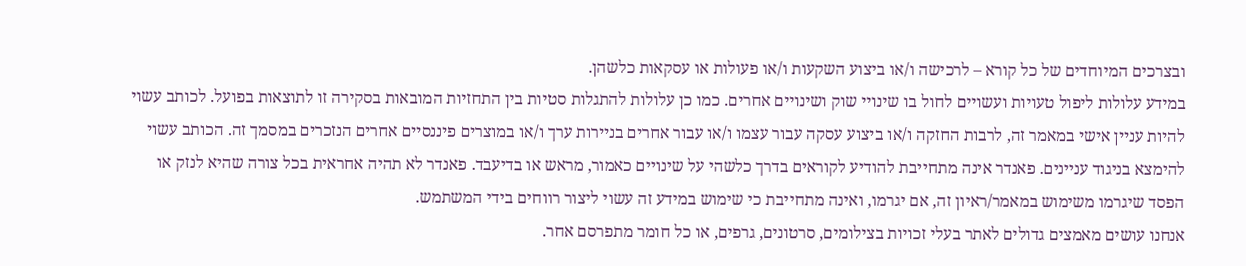ובצרכים המיוחדים של כל קורא – לרכישה ו/או ביצוע השקעות ו/או פעולות או עסקאות כלשהן.
במידע עלולות ליפול טעויות ועשויים לחול בו שינויי שוק ושינויים אחרים. כמו כן עלולות להתגלות סטיות בין התחזיות המובאות בסקירה זו לתוצאות בפועל. לכותב עשוי להיות עניין אישי במאמר זה, לרבות החזקה ו/או ביצוע עסקה עבור עצמו ו/או עבור אחרים בניירות ערך ו/או במוצרים פיננסיים אחרים הנזכרים במסמך זה. הכותב עשוי להימצא בניגוד עניינים. פאנדר אינה מתחייבת להודיע לקוראים בדרך כלשהי על שינויים כאמור, מראש או בדיעבד. פאנדר לא תהיה אחראית בכל צורה שהיא לנזק או הפסד שיגרמו משימוש במאמר/ראיון זה, אם יגרמו, ואינה מתחייבת כי שימוש במידע זה עשוי ליצור רווחים בידי המשתמש.
אנחנו עושים מאמצים גדולים לאתר בעלי זכויות בצילומים, סרטונים, גרפים, או כל חומר מתפרסם אחר.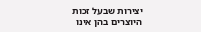יצירות שבעל זכות היוצרים בהן אינו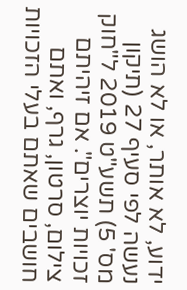ידוע, לא אותר, או לא הושג נעשה לפי סעיף 27 (תיקון מס' 5) תשע"ט 2019 ל"חוק זכויות יוצרים". אם זיהיתם צילום, סרטון, גרף, ואתם חושבים שאתם בעלי הזכויות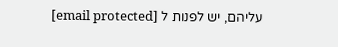עליהם, יש לפנות ל [email protected]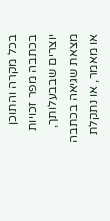בכל מקרה והתוכן בכתבה מפר זכויות יוצרים שבבעלותך, מצאת שגיאה בכתבה או מאמר, או נתקלת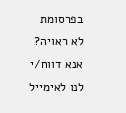בפרסומת לא ראויה? אנא דווח/י לנו לאימייל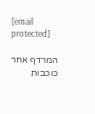[email protected]

המרדף אחר כוכבות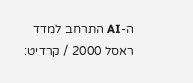ה-AI התרחב למדד ראסל 2000 / קרדיט: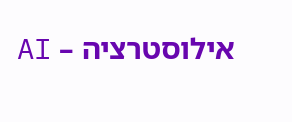אילוסטרציה – AI